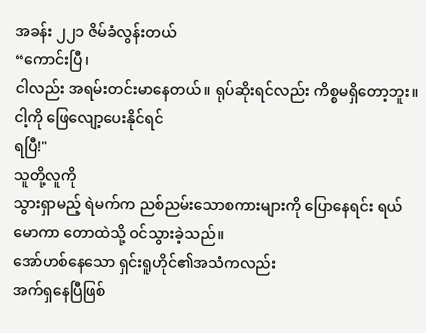အခန်း ၂၂၁ ဇိမ်ခံလွန်းတယ်
“ကောင်းပြီ၊
ငါလည်း အရမ်းတင်းမာနေတယ်။ ရုပ်ဆိုးရင်လည်း ကိစ္စမရှိတော့ဘူး။ ငါ့ကို ဖြေလျော့ပေးနိုင်ရင်
ရပြီ!"
သူတို့လူကို
သွားရှာမည့် ရဲမက်က ညစ်ညမ်းသောစကားများကို ပြောနေရင်း ရယ်မောကာ တောထဲသို့ ဝင်သွားခဲ့သည်။
အော်ဟစ်နေသော ရှင်းရူဟိုင်၏အသံကလည်း
အက်ရှနေပြီဖြစ်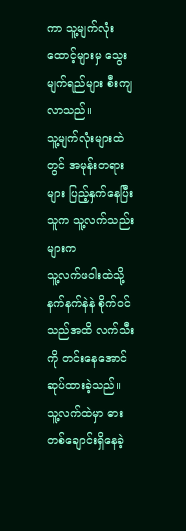ကာ သူ့မျက်လုံးထောင့်များမှ သွေးမျက်ရည်များ စီးကျလာသည်။
သူ့မျက်လုံးများထဲတွင် အမုန်းတရားများ ပြည့်နှက်နေပြီး သူက သူ့လက်သည်းများက
သူ့လက်ဖဝါးထဲသို့ နက်နက်နဲနဲ စိုက်ဝင်သည်အထိ လက်သီးကို တင်းနေအောင် ဆုပ်ထားခဲ့သည်။
သူ့လက်ထဲမှာ ဓားတစ်ချောင်းရှိနေခဲ့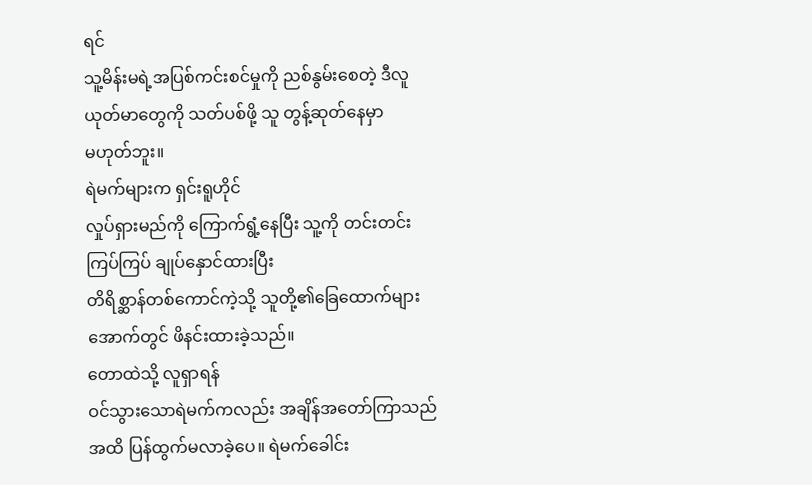ရင်
သူ့မိန်းမရဲ့အပြစ်ကင်းစင်မှုကို ညစ်နွမ်းစေတဲ့ ဒီလူယုတ်မာတွေကို သတ်ပစ်ဖို့ သူ တွန့်ဆုတ်နေမှာ
မဟုတ်ဘူး။
ရဲမက်များက ရှင်းရူဟိုင်
လှုပ်ရှားမည်ကို ကြောက်ရွံ့နေပြီး သူ့ကို တင်းတင်းကြပ်ကြပ် ချုပ်နှောင်ထားပြီး
တိရိစ္ဆာန်တစ်ကောင်ကဲ့သို့ သူတို့၏ခြေထောက်များအောက်တွင် ဖိနင်းထားခဲ့သည်။
တောထဲသို့ လူရှာရန်
ဝင်သွားသောရဲမက်ကလည်း အချိန်အတော်ကြာသည်အထိ ပြန်ထွက်မလာခဲ့ပေ။ ရဲမက်ခေါင်း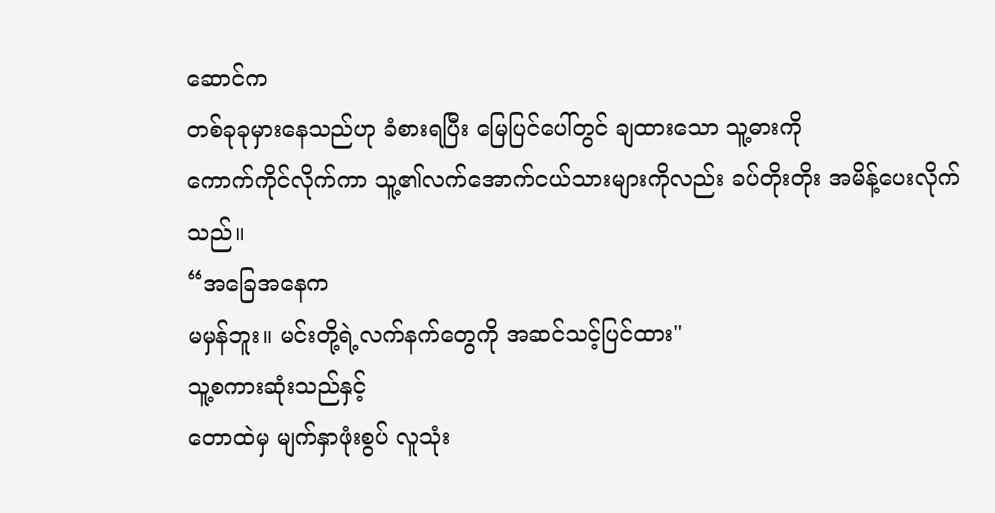ဆောင်က
တစ်ခုခုမှားနေသည်ဟု ခံစားရပြီး မြေပြင်ပေါ်တွင် ချထားသော သူ့ဓားကို
ကောက်ကိုင်လိုက်ကာ သူ့၏လက်အောက်ငယ်သားများကိုလည်း ခပ်တိုးတိုး အမိန့်ပေးလိုက်သည်။
“အခြေအနေက
မမှန်ဘူး။ မင်းတို့ရဲ့လက်နက်တွေကို အဆင်သင့်ပြင်ထား"
သူ့စကားဆုံးသည်နှင့်
တောထဲမှ မျက်နှာဖုံးစွပ် လူသုံး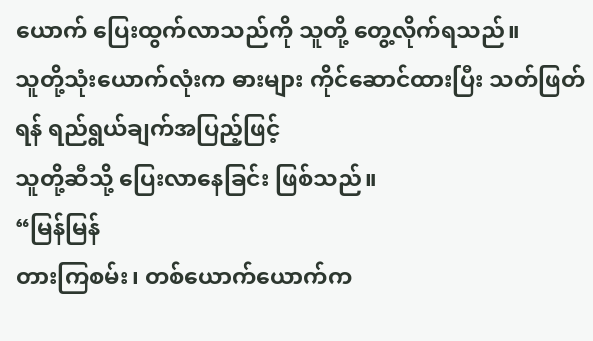ယောက် ပြေးထွက်လာသည်ကို သူတို့ တွေ့လိုက်ရသည်။
သူတို့သုံးယောက်လုံးက ဓားများ ကိုင်ဆောင်ထားပြီး သတ်ဖြတ်ရန် ရည်ရွယ်ချက်အပြည့်ဖြင့်
သူတို့ဆီသို့ ပြေးလာနေခြင်း ဖြစ်သည်။
“မြန်မြန်
တားကြစမ်း၊ တစ်ယောက်ယောက်က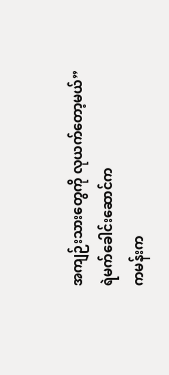အကျဉ်းသားတွေကို လုယက်တော့မယ်”
ရဲမက်ခေါင်းဆောင်က
ကမန်းက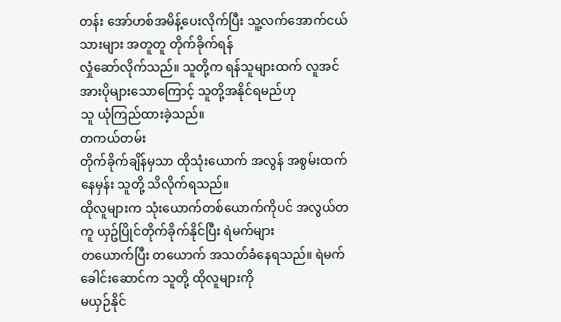တန်း အော်ဟစ်အမိန့်ပေးလိုက်ပြီး သူ့လက်အောက်ငယ်သားများ အတူတူ တိုက်ခိုက်ရန်
လှုံဆော်လိုက်သည်။ သူတို့က ရန်သူများထက် လူအင်အားပိုများသောကြောင့် သူတို့အနိုင်ရမည်ဟု
သူ ယုံကြည်ထားခဲ့သည်။
တကယ်တမ်း
တိုက်ခိုက်ချိန်မှသာ ထိုသုံးယောက် အလွန် အစွမ်းထက်နေမှန်း သူတို့ သိလိုက်ရသည်။
ထိုလူများက သုံးယောက်တစ်ယောက်ကိုပင် အလွယ်တကူ ယှဥ်ပြိုင်တိုက်ခိုက်နိုင်ပြီး ရဲမက်များ
တယောက်ပြီး တယောက် အသတ်ခံနေရသည်။ ရဲမက်ခေါင်းဆောင်က သူတို့ ထိုလူများကို
မယှဉ်နိုင်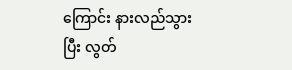ကြောင်း နားလည်သွားပြီး လွတ်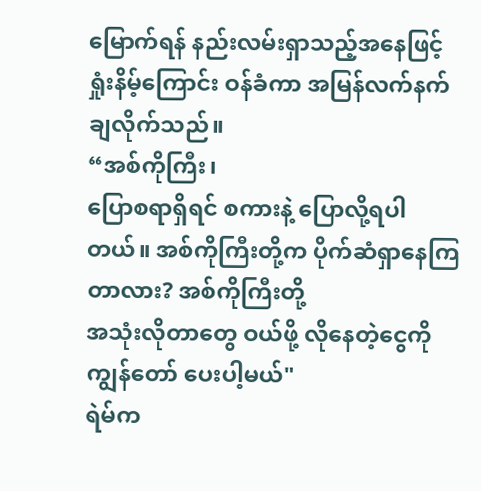မြောက်ရန် နည်းလမ်းရှာသည့်အနေဖြင့်
ရှုံးနိမ့်ကြောင်း ဝန်ခံကာ အမြန်လက်နက်ချလိုက်သည်။
“အစ်ကိုကြီး၊
ပြောစရာရှိရင် စကားနဲ့ ပြောလို့ရပါတယ်။ အစ်ကိုကြီးတို့က ပိုက်ဆံရှာနေကြတာလား? အစ်ကိုကြီးတို့
အသုံးလိုတာတွေ ဝယ်ဖို့ လိုနေတဲ့ငွေကို ကျွန်တော် ပေးပါ့မယ်"
ရဲမ်က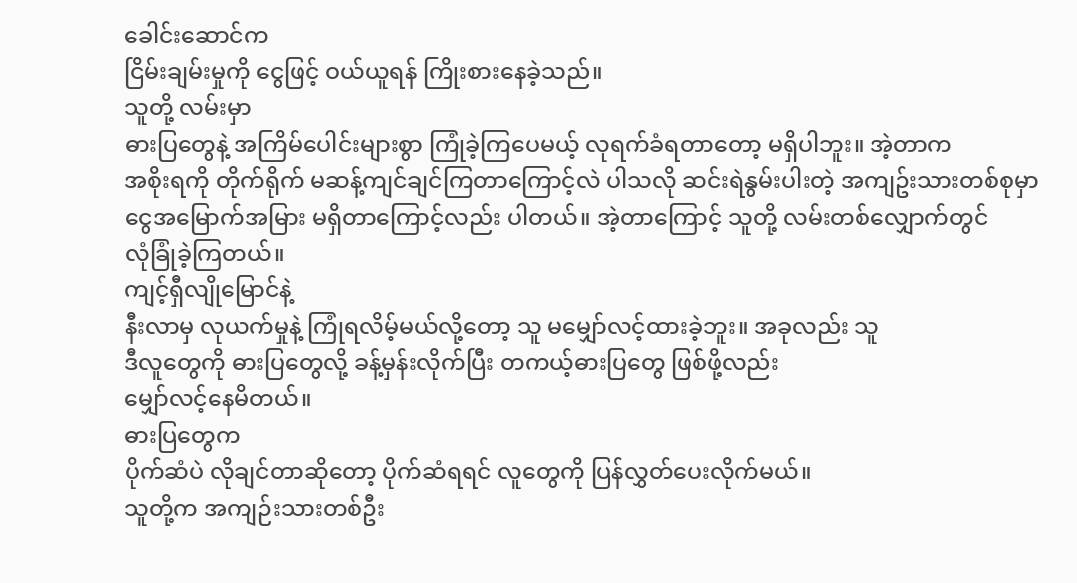ခေါင်းဆောင်က
ငြိမ်းချမ်းမှုကို ငွေဖြင့် ဝယ်ယူရန် ကြိုးစားနေခဲ့သည်။
သူတို့ လမ်းမှာ
ဓားပြတွေနဲ့ အကြိမ်ပေါင်းများစွာ ကြုံခဲ့ကြပေမယ့် လုရက်ခံရတာတော့ မရှိပါဘူး။ အဲ့တာက
အစိုးရကို တိုက်ရိုက် မဆန့်ကျင်ချင်ကြတာကြောင့်လဲ ပါသလို ဆင်းရဲနွမ်းပါးတဲ့ အကျဥ်းသားတစ်စုမှာ
ငွေအမြောက်အမြား မရှိတာကြောင့်လည်း ပါတယ်။ အဲ့တာကြောင့် သူတို့ လမ်းတစ်လျှောက်တွင်
လုံခြုံခဲ့ကြတယ်။
ကျင့်ရှီလျိုမြောင်နဲ့
နီးလာမှ လုယက်မှုနဲ့ ကြုံရလိမ့်မယ်လို့တော့ သူ မမျှော်လင့်ထားခဲ့ဘူး။ အခုလည်း သူ
ဒီလူတွေကို ဓားပြတွေလို့ ခန့်မှန်းလိုက်ပြီး တကယ့်ဓားပြတွေ ဖြစ်ဖို့လည်း
မျှော်လင့်နေမိတယ်။
ဓားပြတွေက
ပိုက်ဆံပဲ လိုချင်တာဆိုတော့ ပိုက်ဆံရရင် လူတွေကို ပြန်လွှတ်ပေးလိုက်မယ်။
သူတို့က အကျဉ်းသားတစ်ဦး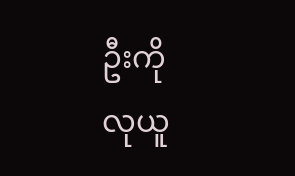ဦးကို
လုယူ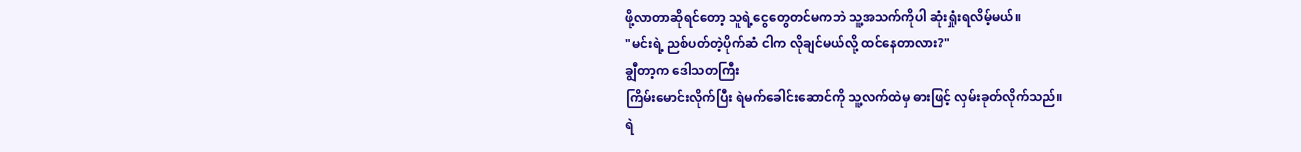ဖို့လာတာဆိုရင်တော့ သူရဲ့ငွေတွေတင်မကဘဲ သူ့အသက်ကိုပါ ဆုံးရှုံးရလိမ့်မယ်။
"မင်းရဲ့ ညစ်ပတ်တဲ့ပိုက်ဆံ ငါက လိုချင်မယ်လို့ ထင်နေတာလား?"
ချွီတာ့က ဒေါသတကြီး
ကြိမ်းမောင်းလိုက်ပြီး ရဲမက်ခေါင်းဆောင်ကို သူ့လက်ထဲမှ ဓားဖြင့် လှမ်းခုတ်လိုက်သည်။
ရဲ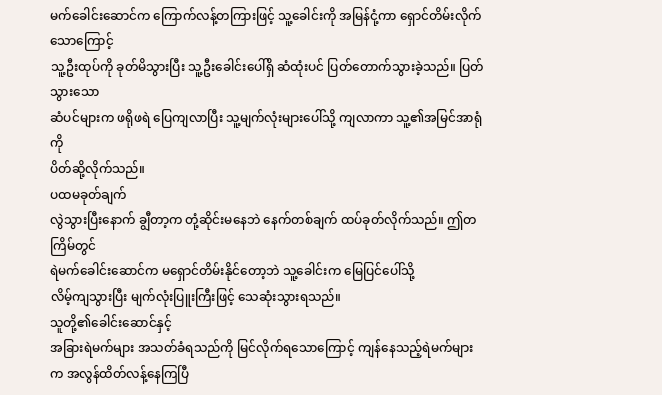မက်ခေါင်းဆောင်က ကြောက်လန့်တကြားဖြင့် သူ့ခေါင်းကို အမြန်ငုံ့ကာ ရှောင်တိမ်းလိုက်သောကြောင့်
သူ့ဦးထုပ်ကို ခုတ်မိသွားပြီး သူ့ဦးခေါင်းပေါ်ရှိ ဆံထုံးပင် ပြတ်တောက်သွားခဲ့သည်။ ပြတ်သွားသော
ဆံပင်များက ဖရိုဖရဲ ပြေကျလာပြီး သူ့မျက်လုံးများပေါ်သို့ ကျလာကာ သူ့၏အမြင်အာရုံကို
ပိတ်ဆို့လိုက်သည်။
ပထမခုတ်ချက်
လွဲသွားပြီးနောက် ချွီတာ့က တုံ့ဆိုင်းမနေဘဲ နေက်တစ်ချက် ထပ်ခုတ်လိုက်သည်။ ဤတကြိမ်တွင်
ရဲမက်ခေါင်းဆောင်က မရှောင်တိမ်းနိုင်တော့ဘဲ သူ့ခေါင်းက မြေပြင်ပေါ်သို့
လိမ့်ကျသွားပြီး မျက်လုံးပြူးကြီးဖြင့် သေဆုံးသွားရသည်။
သူတို့၏ခေါင်းဆောင်နှင့်
အခြားရဲမက်များ အသတ်ခံရသည်ကို မြင်လိုက်ရသောကြောင့် ကျန်နေသည့်ရဲမက်များက အလွန်ထိတ်လန့်နေကြပြီ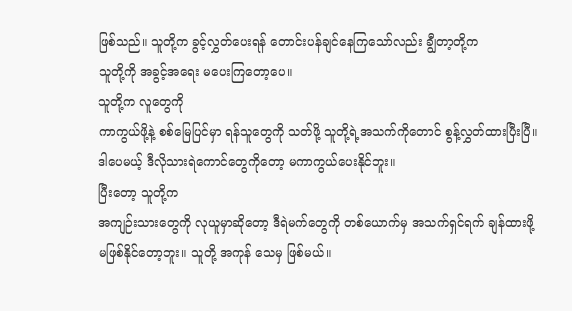ဖြစ်သည်။ သူတို့က ခွင့်လွှတ်ပေးရန် တောင်းပန်ချင်နေကြသော်လည်း ချွီတာ့တို့က
သူတို့ကို အခွင့်အရေး မပေးကြတော့ပေ။
သူတို့က လူတွေကို
ကာကွယ်ဖို့နဲ့ စစ်မြေပြင်မှာ ရန်သူတွေကို သတ်ဖို့ သူတို့ရဲ့အသက်ကိုတောင် စွန့်လွှတ်ထားပြီးပြီ။
ဒါပေမယ့် ဒီလိုသားရဲကောင်တွေကိုတော့ မကာကွယ်ပေးနိုင်ဘူး။
ပြီးတော့ သူတို့က
အကျဉ်းသားတွေကို လုယူမှာဆိုတော့ ဒီရဲမက်တွေကို တစ်ယောက်မှ အသက်ရှင်ရက် ချန်ထားဖို့
မဖြစ်နိုင်တော့ဘူး။ သူတို့ အကုန် သေမှ ဖြစ်မယ်။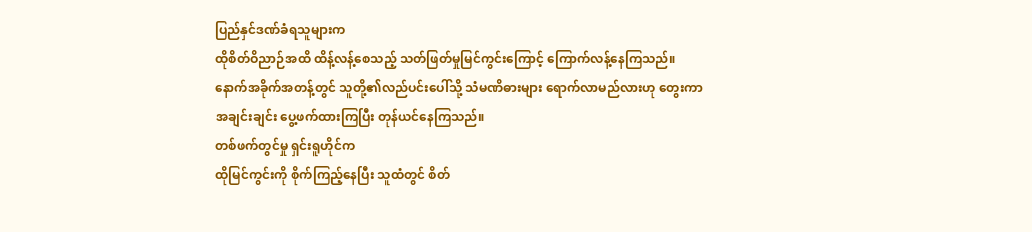ပြည်နှင်ဒဏ်ခံရသူများက
ထိုစိတ်ဝိညာဉ်အထိ ထိန့်လန့်စေသည့် သတ်ဖြတ်မှုမြင်ကွင်းကြောင့် ကြောက်လန့်နေကြသည်။
နောက်အခိုက်အတန့်တွင် သူတို့၏လည်ပင်းပေါ်သို့ သံမဏိဓားများ ရောက်လာမည်လားဟု တွေးကာ
အချင်းချင်း ပွေ့ဖက်ထားကြပြီး တုန်ယင်နေကြသည်။
တစ်ဖက်တွင်မှု ရှင်းရူဟိုင်က
ထိုမြင်ကွင်းကို စိုက်ကြည့်နေပြီး သူထံတွင် စိတ်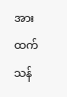အားထက်သန်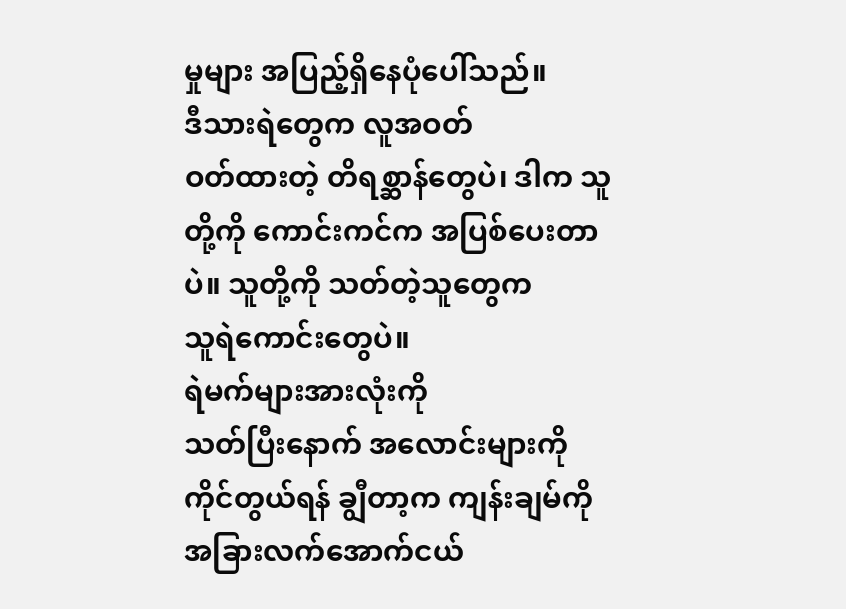မှုများ အပြည့်ရှိနေပုံပေါ်သည်။
ဒီသားရဲတွေက လူအဝတ်
ဝတ်ထားတဲ့ တိရစ္ဆာန်တွေပဲ၊ ဒါက သူတို့ကို ကောင်းကင်က အပြစ်ပေးတာပဲ။ သူတို့ကို သတ်တဲ့သူတွေက
သူရဲကောင်းတွေပဲ။
ရဲမက်များအားလုံးကို
သတ်ပြီးနောက် အလောင်းများကို ကိုင်တွယ်ရန် ချွီတာ့က ကျန်းချမ်ကို
အခြားလက်အောက်ငယ်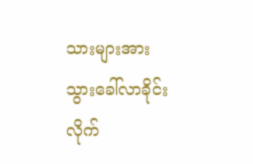သားများအား သွားခေါ်လာခိုင်းလိုက်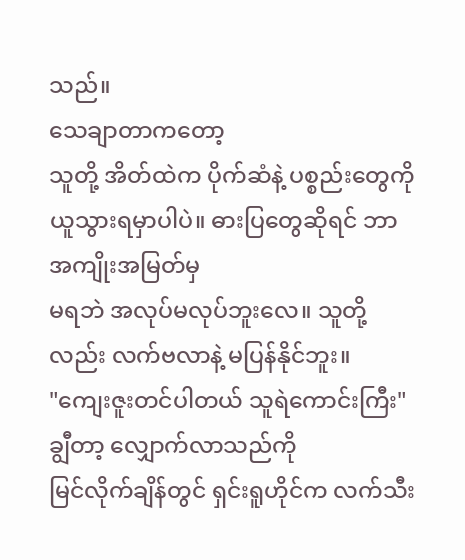သည်။
သေချာတာကတော့
သူတို့ အိတ်ထဲက ပိုက်ဆံနဲ့ ပစ္စည်းတွေကို ယူသွားရမှာပါပဲ။ ဓားပြတွေဆိုရင် ဘာအကျိုးအမြတ်မှ
မရဘဲ အလုပ်မလုပ်ဘူးလေ။ သူတို့လည်း လက်ဗလာနဲ့ မပြန်နိုင်ဘူး။
"ကျေးဇူးတင်ပါတယ် သူရဲကောင်းကြီး"
ချွီတာ့ လျှောက်လာသည်ကို
မြင်လိုက်ချိန်တွင် ရှင်းရူဟိုင်က လက်သီး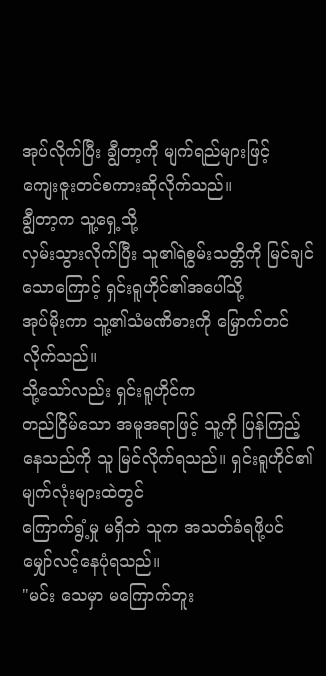အုပ်လိုက်ပြီး ချွီတာ့ကို မျက်ရည်များဖြင့်
ကျေးဇူးတင်စကားဆိုလိုက်သည်။
ချွီတာ့က သူ့ရှေ့သို့
လှမ်းသွားလိုက်ပြီး သူ၏ရဲစွမ်းသတ္တိကို မြင်ချင်သောကြောင့် ရှင်းရူဟိုင်၏အပေါ်သို့
အုပ်မိုးကာ သူ့၏သံမဏိဓားကို မြှောက်တင်လိုက်သည်။
သို့သော်လည်း ရှင်းရူဟိုင်က
တည်ငြိမ်သော အမူအရာဖြင့် သူ့ကို ပြန်ကြည့်နေသည်ကို သူ မြင်လိုက်ရသည်။ ရှင်းရူဟိုင်၏မျက်လုံးများထဲတွင်
ကြောက်ရွံ့မှု မရှိဘဲ သူက အသတ်ခံရဖို့ပင် မျှော်လင့်နေပုံရသည်။
"မင်း သေမှာ မကြောက်ဘူး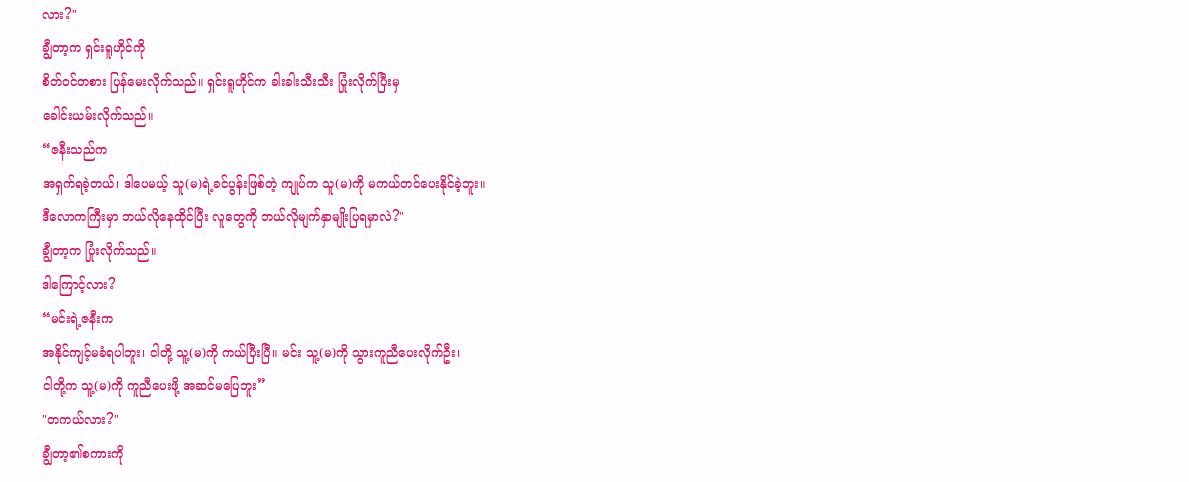လား?"
ချွီတာ့က ရှင်းရူဟိုင်ကို
စိတ်ဝင်တစား ပြန်မေးလိုက်သည်။ ရှင်းရူဟိုင်က ခါးခါးသီးသီး ပြုံးလိုက်ပြီးမှ
ခေါင်းယမ်းလိုက်သည်။
“ဇနီးသည်က
အရှက်ရခဲ့တယ်၊ ဒါပေမယ့် သူ(မ)ရဲ့ခင်ပွန်းဖြစ်တဲ့ ကျုပ်က သူ(မ)ကို မကယ်တင်ပေးနိုင်ခဲ့ဘူး။
ဒီလောကကြီးမှာ ဘယ်လိုနေထိုင်ပြီး လူတွေကို ဘယ်လိုမျက်နှာမျိုးပြရမှာလဲ?"
ချွီတာ့က ပြုံးလိုက်သည်။
ဒါကြောင့်လား?
“မင်းရဲ့ဇနီးက
အနိုင်ကျင့်မခံရပါဘူး၊ ငါတို့ သူ့(မ)ကို ကယ်ပြီးပြီ။ မင်း သူ့(မ)ကို သွားကူညီပေးလိုက်ဦး၊
ငါတို့က သူ့(မ)ကို ကူညီပေးဖို့ အဆင်မပြေဘူး”
"တကယ်လား?"
ချွီတာ့၏စကားကို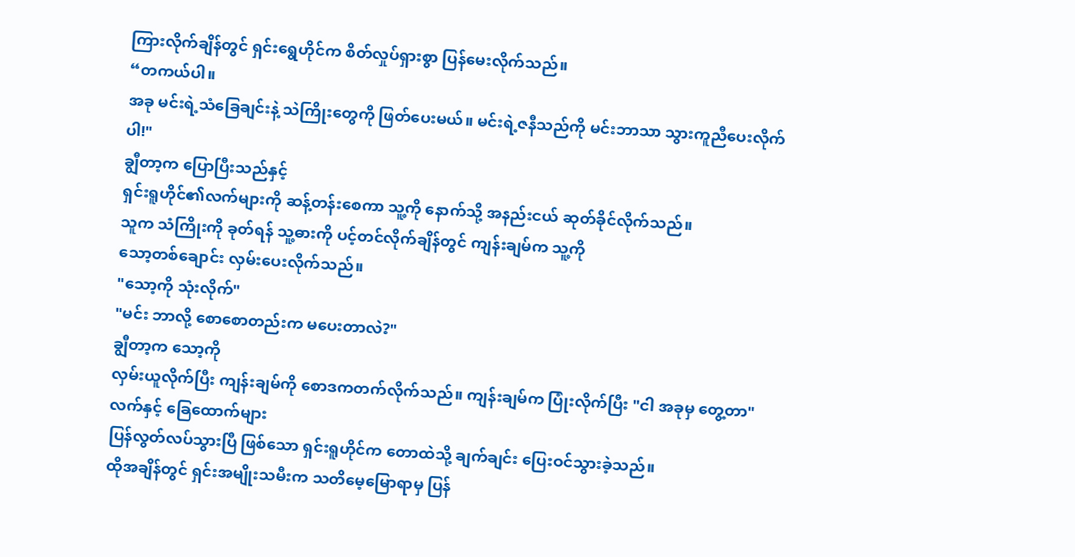ကြားလိုက်ချိန်တွင် ရှင်းရွေဟိုင်က စိတ်လှုပ်ရှားစွာ ပြန်မေးလိုက်သည်။
“တကယ်ပါ။
အခု မင်းရဲ့သံခြေချင်းနဲ့ သဲကြိုးတွေကို ဖြတ်ပေးမယ်။ မင်းရဲ့ဇနီသည်ကို မင်းဘာသာ သွားကူညီပေးလိုက်ပါ!"
ချွီတာ့က ပြောပြီးသည်နှင့်
ရှင်းရူဟိုင်၏လက်များကို ဆန့်တန်းစေကာ သူ့ကို နောက်သို့ အနည်းငယ် ဆုတ်ခိုင်လိုက်သည်။
သူက သံကြိုးကို ခုတ်ရန် သူ့ဓားကို ပင့်တင်လိုက်ချိန်တွင် ကျန်းချမ်က သူ့ကို
သော့တစ်ချောင်း လှမ်းပေးလိုက်သည်။
"သော့ကို သုံးလိုက်"
"မင်း ဘာလို့ စောစောတည်းက မပေးတာလဲ?"
ချွီတာ့က သော့ကို
လှမ်းယူလိုက်ပြီး ကျန်းချမ်ကို စောဒကတက်လိုက်သည်။ ကျန်းချမ်က ပြုံးလိုက်ပြီး "ငါ အခုမှ တွေ့တာ"
လက်နှင့် ခြေထောက်များ
ပြန်လွတ်လပ်သွားပြီ ဖြစ်သော ရှင်းရူဟိုင်က တောထဲသို့ ချက်ချင်း ပြေးဝင်သွားခဲ့သည်။
ထိုအချိန်တွင် ရှင်းအမျိုးသမီးက သတိမေ့မြောရာမှ ပြန်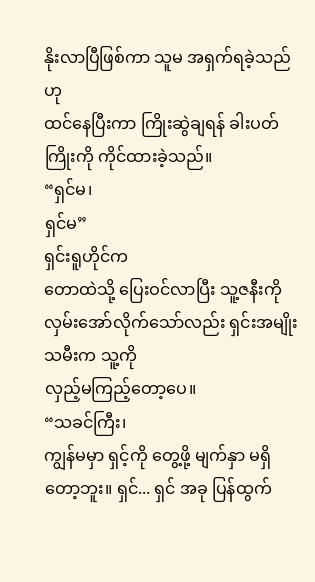နိုးလာပြီဖြစ်ကာ သူမ အရှက်ရခဲ့သည်ဟု
ထင်နေပြီးကာ ကြိုးဆွဲချရန် ခါးပတ်ကြိုးကို ကိုင်ထားခဲ့သည်။
“ရှင်မ၊
ရှင်မ”
ရှင်းရူဟိုင်က
တောထဲသို့ ပြေးဝင်လာပြီး သူ့ဇနီးကို လှမ်းအော်လိုက်သော်လည်း ရှင်းအမျိုးသမီးက သူ့ကို
လှည့်မကြည့်တော့ပေ။
“သခင်ကြီး၊
ကျွန်မမှာ ရှင့်ကို တွေ့ဖို့ မျက်နှာ မရှိတော့ဘူး။ ရှင်... ရှင် အခု ပြန်ထွက်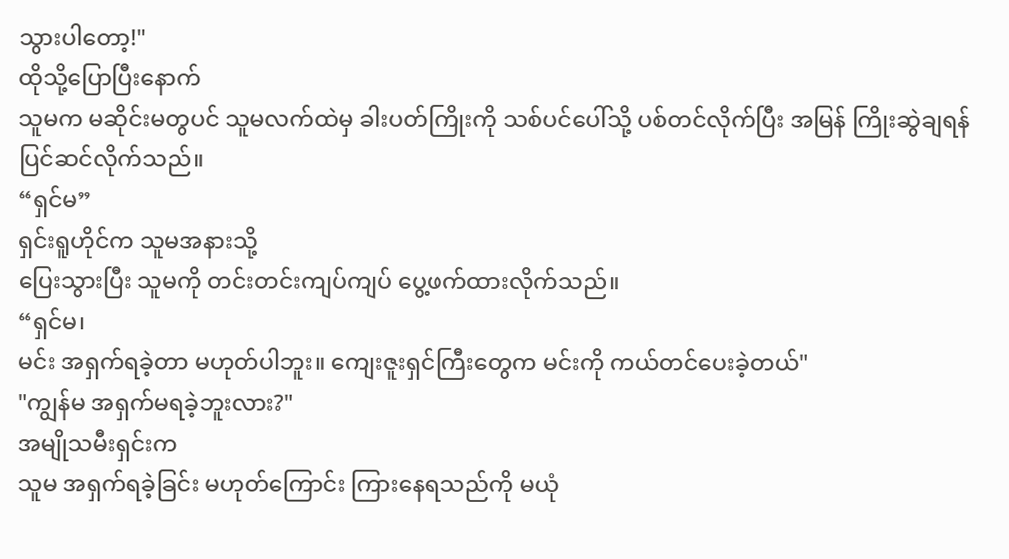သွားပါတော့!"
ထိုသို့ပြောပြီးနောက်
သူမက မဆိုင်းမတွပင် သူမလက်ထဲမှ ခါးပတ်ကြိုးကို သစ်ပင်ပေါ်သို့ ပစ်တင်လိုက်ပြီး အမြန် ကြိုးဆွဲချရန်
ပြင်ဆင်လိုက်သည်။
“ရှင်မ”
ရှင်းရူဟိုင်က သူမအနားသို့
ပြေးသွားပြီး သူမကို တင်းတင်းကျပ်ကျပ် ပွေ့ဖက်ထားလိုက်သည်။
“ရှင်မ၊
မင်း အရှက်ရခဲ့တာ မဟုတ်ပါဘူး။ ကျေးဇူးရှင်ကြီးတွေက မင်းကို ကယ်တင်ပေးခဲ့တယ်"
"ကျွန်မ အရှက်မရခဲ့ဘူးလား?"
အမျိုသမီးရှင်းက
သူမ အရှက်ရခဲ့ခြင်း မဟုတ်ကြောင်း ကြားနေရသည်ကို မယုံ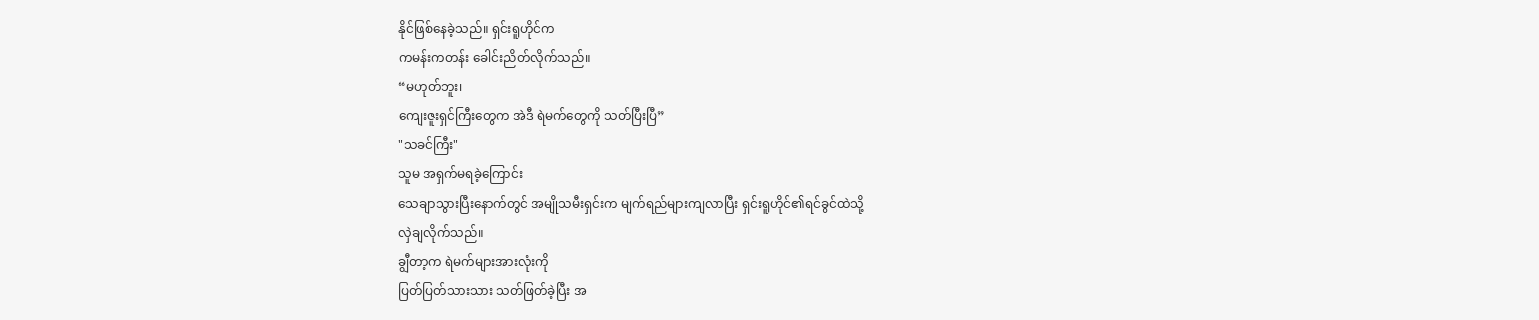နိုင်ဖြစ်နေခဲ့သည်။ ရှင်းရူဟိုင်က
ကမန်းကတန်း ခေါင်းညိတ်လိုက်သည်။
“မဟုတ်ဘူး၊
ကျေးဇူးရှင်ကြီးတွေက အဲဒီ ရဲမက်တွေကို သတ်ပြီးပြီ”
"သခင်ကြီး"
သူမ အရှက်မရခဲ့ကြောင်း
သေချာသွားပြီးနောက်တွင် အမျိုသမီးရှင်းက မျက်ရည်များကျလာပြီး ရှင်းရူဟိုင်၏ရင်ခွင်ထဲသို့
လှဲချလိုက်သည်။
ချွီတာ့က ရဲမက်များအားလုံးကို
ပြတ်ပြတ်သားသား သတ်ဖြတ်ခဲ့ပြီး အ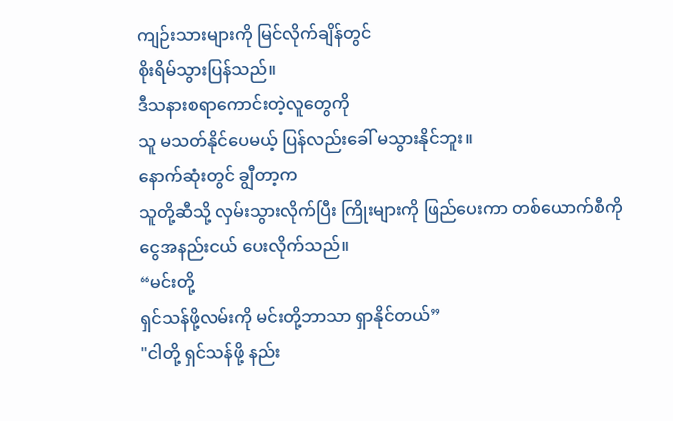ကျဉ်းသားများကို မြင်လိုက်ချိန်တွင်
စိုးရိမ်သွားပြန်သည်။
ဒီသနားစရာကောင်းတဲ့လူတွေကို
သူ မသတ်နိုင်ပေမယ့် ပြန်လည်းခေါ် မသွားနိုင်ဘူး။
နောက်ဆုံးတွင် ချွီတာ့က
သူတို့ဆီသို့ လှမ်းသွားလိုက်ပြီး ကြိုးများကို ဖြည်ပေးကာ တစ်ယောက်စီကို
ငွေအနည်းငယ် ပေးလိုက်သည်။
“မင်းတို့
ရှင်သန်ဖို့လမ်းကို မင်းတို့ဘာသာ ရှာနိုင်တယ်”
"ငါတို့ ရှင်သန်ဖို့ နည်း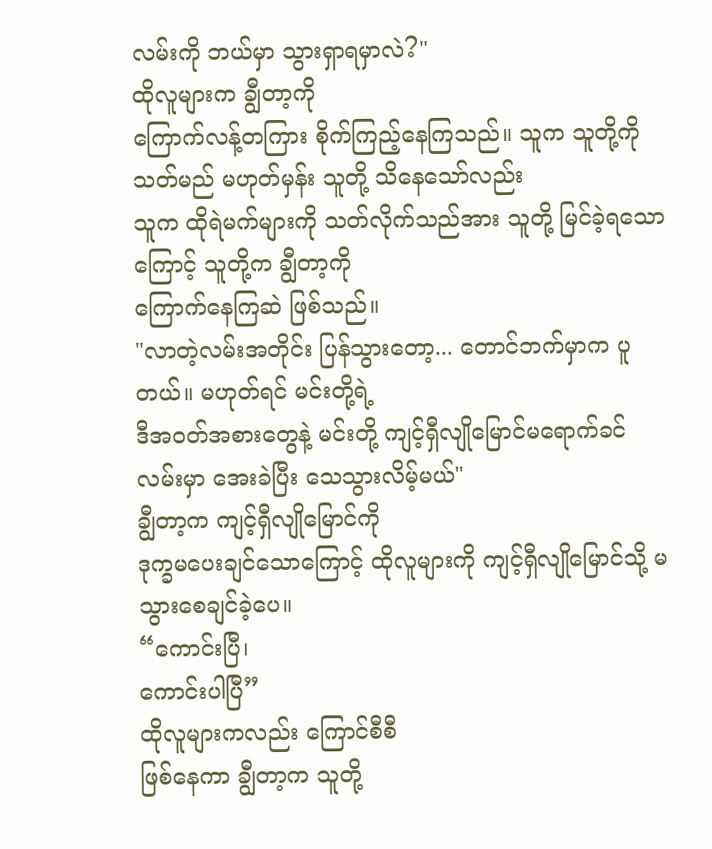လမ်းကို ဘယ်မှာ သွားရှာရမှာလဲ?"
ထိုလူများက ချွီတာ့ကို
ကြောက်လန့်တကြား စိုက်ကြည့်နေကြသည်။ သူက သူတို့ကို သတ်မည် မဟုတ်မှန်း သူတို့ သိနေသော်လည်း
သူက ထိုရဲမက်များကို သတ်လိုက်သည်အား သူတို့ မြင်ခဲ့ရသောကြောင့် သူတို့က ချွီတာ့ကို
ကြောက်နေကြဆဲ ဖြစ်သည်။
"လာတဲ့လမ်းအတိုင်း ပြန်သွားတော့... တောင်ဘက်မှာက ပူတယ်။ မဟုတ်ရင် မင်းတို့ရဲ့
ဒီအဝတ်အစားတွေနဲ့ မင်းတို့ ကျင့်ရှီလျိုမြောင်မရောက်ခင် လမ်းမှာ အေးခဲပြီး သေသွားလိမ့်မယ်"
ချွီတာ့က ကျင့်ရှီလျိုမြောင်ကို
ဒုက္ခမပေးချင်သောကြောင့် ထိုလူများကို ကျင့်ရှီလျိုမြောင်သို့ မသွားစေချင်ခဲ့ပေ။
“ကောင်းပြီ၊
ကောင်းပါပြီ”
ထိုလူများကလည်း ကြောင်စီစီ
ဖြစ်နေကာ ချွီတာ့က သူတို့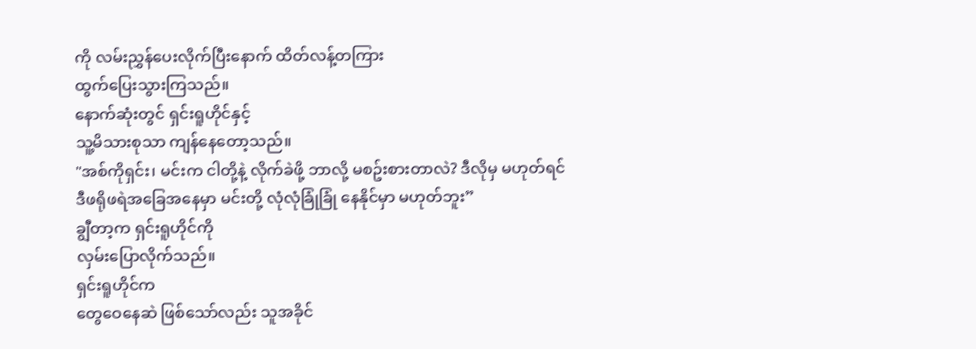ကို လမ်းညွှန်ပေးလိုက်ပြီးနောက် ထိတ်လန့်တကြား
ထွက်ပြေးသွားကြသည်။
နောက်ဆုံးတွင် ရှင်းရူဟိုင်နှင့်
သူ့မိသားစုသာ ကျန်နေတော့သည်။
"အစ်ကိုရှင်း၊ မင်းက ငါတို့နဲ့ လိုက်ခဲဖို့ ဘာလို့ မစဥ်းစားတာလဲ? ဒီလိုမှ မဟုတ်ရင်
ဒီဖရိုဖရဲအခြေအနေမှာ မင်းတို့ လုံလုံခြုံခြုံ နေနိုင်မှာ မဟုတ်ဘူး”
ချွီတာ့က ရှင်းရူဟိုင်ကို
လှမ်းပြောလိုက်သည်။
ရှင်းရူဟိုင်က
တွေဝေနေဆဲ ဖြစ်သော်လည်း သူအခိုင်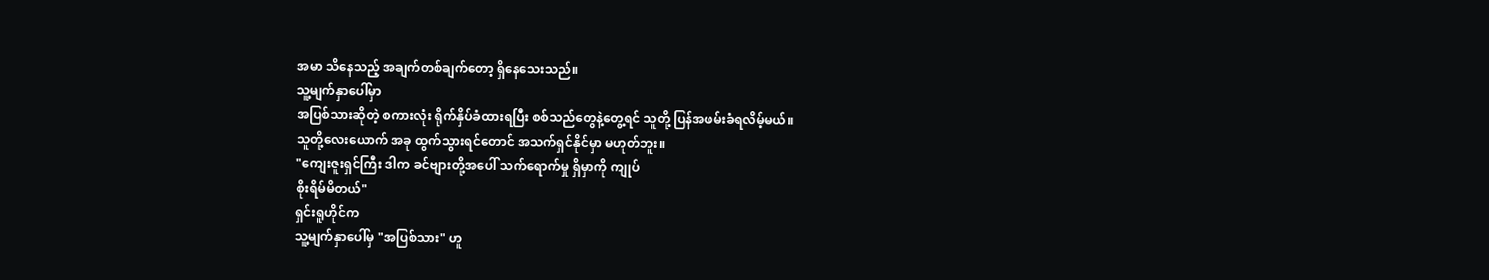အမာ သိနေသည့် အချက်တစ်ချက်တော့ ရှိနေသေးသည်။
သူ့မျက်နှာပေါ်မှာ
အပြစ်သားဆိုတဲ့ စကားလုံး ရိုက်နှိပ်ခံထားရပြီး စစ်သည်တွေနဲ့တွေ့ရင် သူတို့ ပြန်အဖမ်းခံရလိမ့်မယ်။
သူတို့လေးယောက် အခု ထွက်သွားရင်တောင် အသက်ရှင်နိုင်မှာ မဟုတ်ဘူး။
"ကျေးဇူးရှင်ကြီး ဒါက ခင်ဗျားတို့အပေါ် သက်ရောက်မှု ရှိမှာကို ကျုပ်
စိုးရိမ်မိတယ်"
ရှင်းရူဟိုင်က
သူ့မျက်နှာပေါ်မှ "အပြစ်သား" ဟူ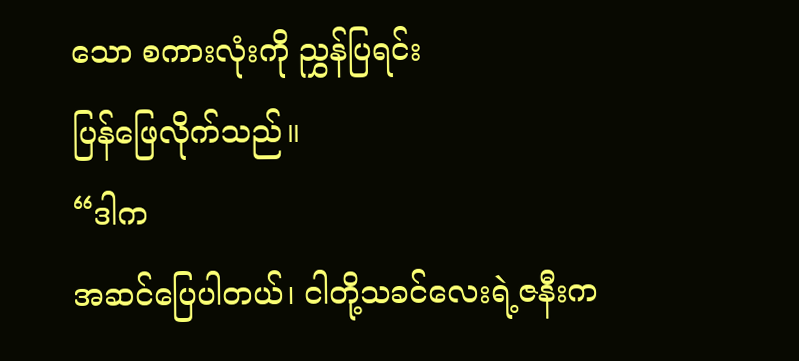သော စကားလုံးကို ညွှန်ပြရင်း
ပြန်ဖြေလိုက်သည်။
“ဒါက
အဆင်ပြေပါတယ်၊ ငါတို့သခင်လေးရဲ့ဇနီးက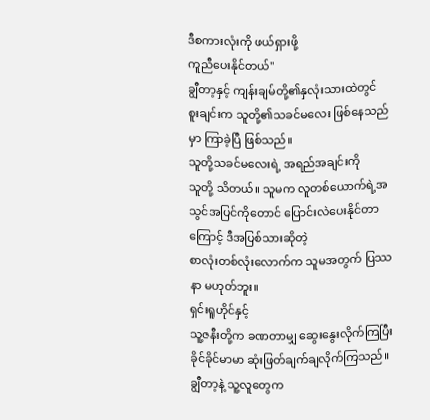ဒီစကားလုံးကို ဖယ်ရှားဖို့
ကူညီပေးနိုင်တယ်"
ချွီတာ့နှင့် ကျန်းချမ်တို့၏နှလုံးသားထဲတွင်
စူးချင်းက သူတို့၏သခင်မလေး ဖြစ်နေသည်မှာ ကြာခဲ့ပြီ ဖြစ်သည်။
သူတို့သခင်မလေးရဲ့ အရည်အချင်းကို
သူတို့ သိတယ်။ သူမက လူတစ်ယောက်ရဲ့အသွင်အပြင်ကိုတောင် ပြောင်းလဲပေးနိုင်တာကြောင့် ဒီအပြစ်သားဆိုတဲ့
စာလုံးတစ်လုံးလောက်က သူမအတွက် ပြဿနာ မဟုတ်ဘူး။
ရှင်းရူဟိုင်နှင့်
သူ့ဇနီးတို့က ခဏတာမျှ ဆွေးနွေးလိုက်ကြပြီး ခိုင်ခိုင်မာမာ ဆုံးဖြတ်ချက်ချလိုက်ကြသည်။
ချွီတာ့နဲ့ သူ့လူတွေက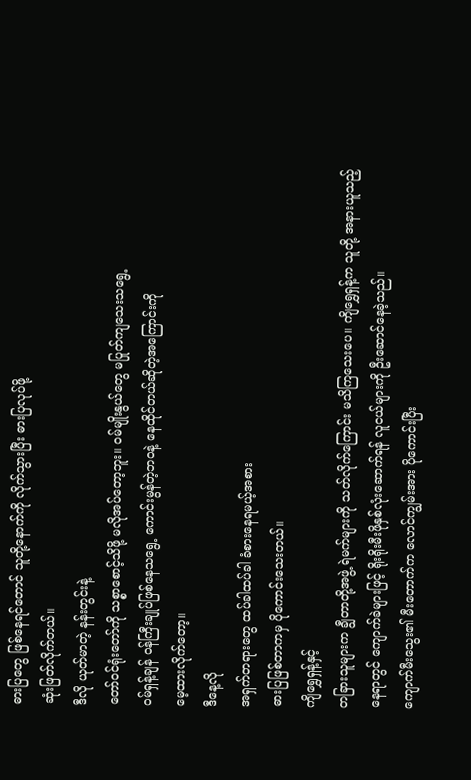ဓားပြတွေ ဖြစ်နေရင်တောင် သူတို့နောက်ကို လိုက်သွားပြီး ဓားပြလုပ်ဖို့
ဆုံးဖြတ်လိုက်တယ်။
ဒီလို ယုတ်မာတဲ့ နန်းတွင်းနဲ့
တော်ဝင်ရုံးတော်ကို သစ္စာစောင့်သိဖို့ မလိုအပ်တော့ဘူး။ ဝမ်မျိုးနွယ်တွေ မပြုတ်ကျသေးသရွေ့
ဝမ်ရှန့်ချန် ဝန်ကြီးချုပ်ဖြစ်နေသရွေ့ ကောင်းမွန်တဲ့ဘဝနဲ့ နေထိုင်တယ်ဆိုတဲ့အကြောင်းကို
မေ့ထားလိုက်တော့။
ဒီနေ့လို
အရှက်တရားတွေ ထပ်ခါထပ်ခါ ခံစားနေရမယ့်အစား
ဓားပြဖြစ်တာကမှ ပိုကောင်းသေးတယ်။
ကျိရွှေရှန့်နှင့်
တခြားသူများက ချွီတာတို့အဖွဲ့ ရဲမက်များကို သတ်လိုက်ကြောင်း မသိကြသေးပေ။ ကျိရွှေရှန့်က သူတို့ အနားယူသည့်
နေရာတွင် ကျောက်ခဲများဖြင့် ရိုးရိုးမီးဖိုနှစ်လုံးဆောက်ရန် လူငယ်များကို ဦးဆောင်နေခဲ့သည်။
ကျောက်မီးသွေး၏ မီးတောက်က လောင်ကျွမ်းအား ပိုကောင်းပြီး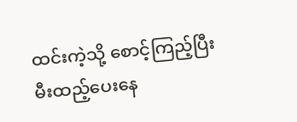ထင်းကဲ့သို့ စောင့်ကြည့်ပြီး
မီးထည့်ပေးနေ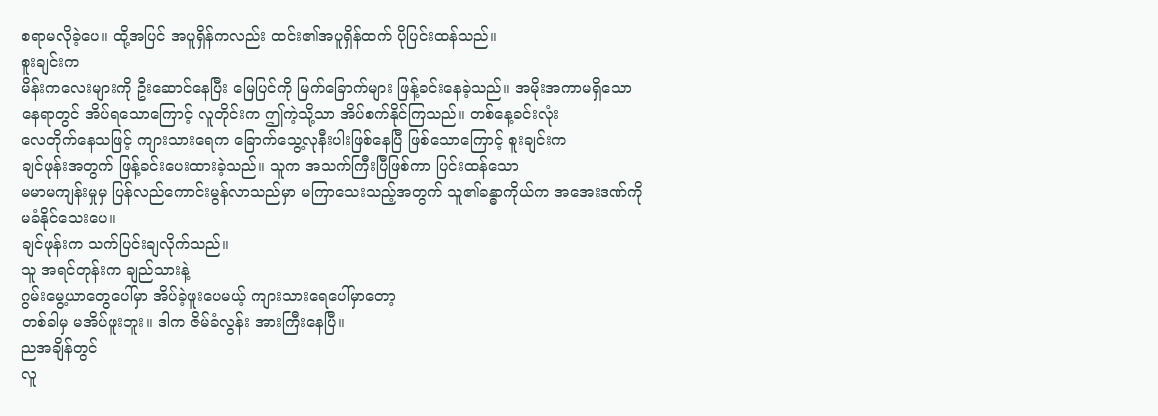စရာမလိုခဲ့ပေ။ ထို့အပြင် အပူရှိန်ကလည်း ထင်း၏အပူရှိန်ထက် ပိုပြင်းထန်သည်။
စူးချင်းက
မိန်းကလေးများကို ဦးဆောင်နေပြီး မြေပြင်ကို မြက်ခြောက်များ ဖြန့်ခင်းနေခဲ့သည်။ အမိုးအကာမရှိသော
နေရာတွင် အိပ်ရသောကြောင့် လူတိုင်းက ဤကဲ့သို့သာ အိပ်စက်နိုင်ကြသည်။ တစ်နေ့ခင်းလုံး
လေတိုက်နေသဖြင့် ကျားသားရေက ခြောက်သွေ့လုနီးပါးဖြစ်နေပြီ ဖြစ်သောကြောင့် စူးချင်းက
ချင်ဖုန်းအတွက် ဖြန့်ခင်းပေးထားခဲ့သည်။ သူက အသက်ကြီးပြီဖြစ်ကာ ပြင်းထန်သော
မမာမကျန်းမှုမှ ပြန်လည်ကောင်းမွန်လာသည်မှာ မကြာသေးသည့်အတွက် သူ၏ခန္ဓာကိုယ်က အအေးဒဏ်ကို
မခံနိုင်သေးပေ။
ချင်ဖုန်းက သက်ပြင်းချလိုက်သည်။
သူ အရင်တုန်းက ချည်သားနဲ့
ဂွမ်းမွေ့ယာတွေပေါ်မှာ အိပ်ခဲ့ဖူးပေမယ့် ကျားသားရေပေါ်မှာတော့
တစ်ခါမှ မအိပ်ဖူးဘူး။ ဒါက ဇိမ်ခံလွန်း အားကြီးနေပြီ။
ညအချိန်တွင်
လူ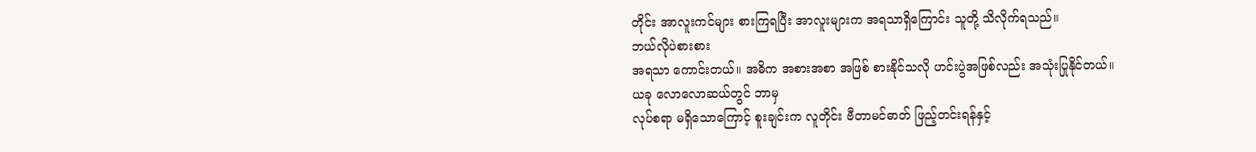တိုင်း အာလူးကင်များ စားကြရပြီး အာလူးများက အရသာရှိကြောင်း သူတို့ သိလိုက်ရသည်။
ဘယ်လိုပဲစားစား
အရသာ ကောင်းတယ်။ အဓိက အစားအစာ အဖြစ် စားနိုင်သလို ဟင်းပွဲအဖြစ်လည်း အသုံးပြုနိုင်တယ်။
ယခု လောလောဆယ်တွင် ဘာမှ
လုပ်စရာ မရှိသောကြောင့် စူးချင်းက လူတိုင်း ဗီတာမင်ဓာတ် ဖြည့်တင်းရန်နှင့်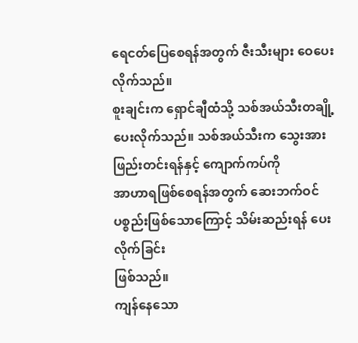ရေငတ်ပြေစေရန်အတွက် ဇီးသီးများ ဝေပေးလိုက်သည်။
စူးချင်းက ရှောင်ချီထံသို့ သစ်အယ်သီးတချို့ ပေးလိုက်သည်။ သစ်အယ်သီးက သွေးအားဖြည်းတင်းရန်နှင့် ကျောက်ကပ်ကို
အာဟာရဖြစ်စေရန်အတွက် ဆေးဘက်ဝင်ပစ္စည်းဖြစ်သောကြောင့် သိမ်းဆည်းရန် ပေးလိုက်ခြင်း
ဖြစ်သည်။
ကျန်နေသော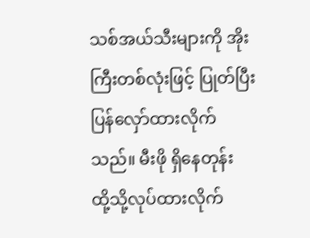သစ်အယ်သီးများကို အိုးကြီးတစ်လုံးဖြင့် ပြုတ်ပြီး ပြန်လှော်ထားလိုက်သည်။ မီးဖို ရှိနေတုန်း
ထို့သို့လုပ်ထားလိုက်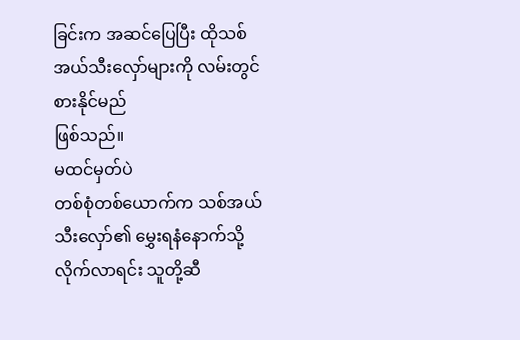ခြင်းက အဆင်ပြေပြီး ထိုသစ်အယ်သီးလှော်များကို လမ်းတွင် စားနိုင်မည်
ဖြစ်သည်။
မထင်မှတ်ပဲ
တစ်စုံတစ်ယောက်က သစ်အယ်သီးလှော်၏ မွှေးရနံနောက်သို့ လိုက်လာရင်း သူတို့ဆီ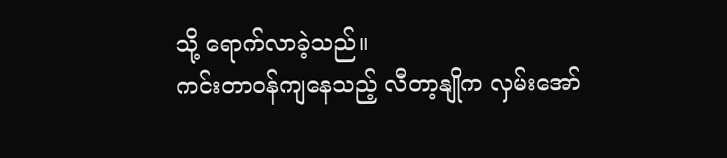သို့ ရောက်လာခဲ့သည်။
ကင်းတာဝန်ကျနေသည့် လီတာ့နျိုက လှမ်းအော်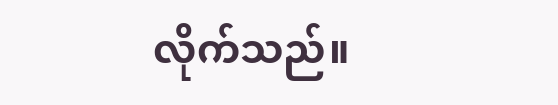လိုက်သည်။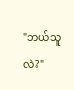"ဘယ်သူလဲ?"